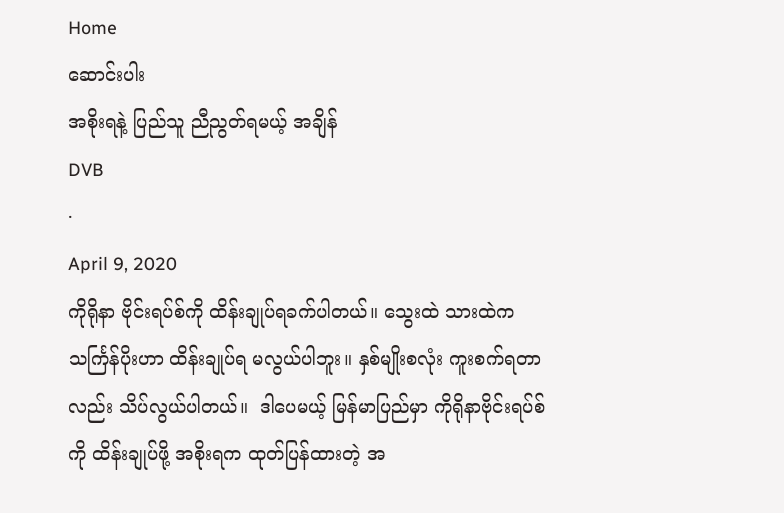Home
ဆောင်းပါး
အစိုးရနဲ့ ပြည်သူ ညီညွတ်ရမယ့် အချိန်
DVB
·
April 9, 2020
ကိုရိုနာ ဗိုင်းရပ်စ်ကို ထိန်းချုပ်ရခက်ပါတယ်။ သွေးထဲ သားထဲက သင်္ကြန်ပိုးဟာ ထိန်းချုပ်ရ မလွယ်ပါဘူး။ နှစ်မျိုးစလုံး ကူးစက်ရတာလည်း သိပ်လွယ်ပါတယ်။  ဒါပေမယ့် မြန်မာပြည်မှာ ကိုရိုနာဗိုင်းရပ်စ်ကို ထိန်းချုပ်ဖို့ အစိုးရက ထုတ်ပြန်ထားတဲ့ အ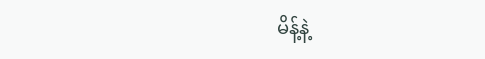မိန့်နဲ့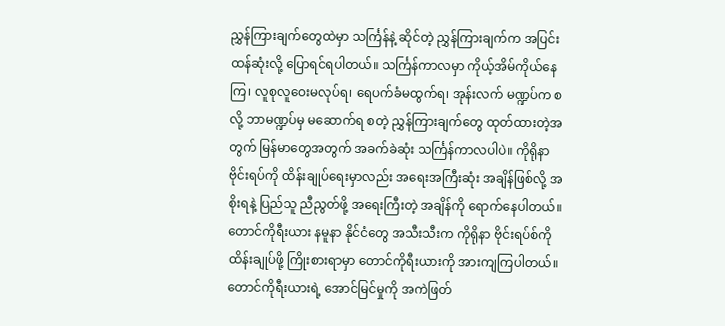ညွှန်ကြားချက်တွေထဲမှာ သင်္ကြန်နဲ့ ဆိုင်တဲ့ ညွှန်ကြားချက်က အပြင်းထန်ဆုံးလို့ ပြောရင်ရပါတယ်။ သင်္ကြန်ကာလမှာ ကိုယ့်အိမ်ကိုယ်နေကြ၊ လူစုလူဝေးမလုပ်ရ၊ ရေပက်ခံမထွက်ရ၊ အုန်းလက် မဏ္ဍပ်က စလို့ ဘာမဏ္ဍပ်မှ မဆောက်ရ စတဲ့ ညွှန်ကြားချက်တွေ ထုတ်ထားတဲ့အတွက် မြန်မာတွေအတွက် အခက်ခဲဆုံး သင်္ကြန်ကာလပါပဲ။ ကိုရိုနာဗိုင်းရပ်ကို ထိန်းချုပ်ရေးမှာလည်း အရေးအကြီးဆုံး အချိန်ဖြစ်လို့ အစိုးရနဲ့ ပြည်သူ ညီညွတ်ဖို့ အရေးကြီးတဲ့ အချိန်ကို ရောက်နေပါတယ်။ တောင်ကိုရီးယား နမူနာ နိုင်ငံတွေ အသီးသီးက ကိုရိုနာ ဗိုင်းရပ်စ်ကို ထိန်းချုပ်ဖို့ ကြိုးစားရာမှာ တောင်ကိုရီးယားကို အားကျကြပါတယ်။ တောင်ကိုရီးယားရဲ့ အောင်မြင်မှုကို အကဲဖြတ်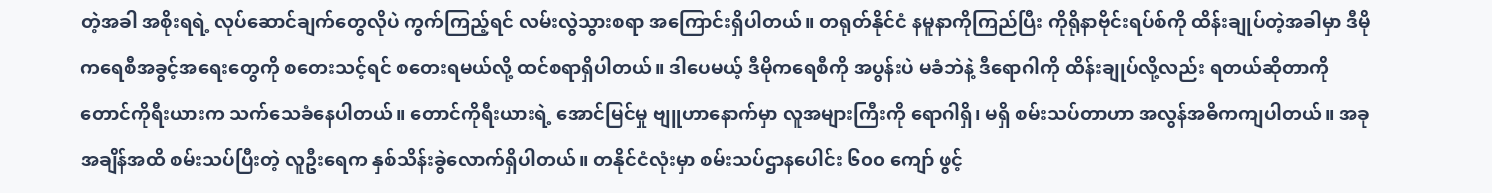တဲ့အခါ အစိုးရရဲ့ လုပ်ဆောင်ချက်တွေလိုပဲ ကွက်ကြည့်ရင် လမ်းလွဲသွားစရာ အကြောင်းရှိပါတယ်။ တရုတ်နိုင်ငံ နမူနာကိုကြည်ပြီး ကိုရိုနာဗိုင်းရပ်စ်ကို ထိန်းချုပ်တဲ့အခါမှာ ဒီမိုကရေစီအခွင့်အရေးတွေကို စတေးသင့်ရင် စတေးရမယ်လို့ ထင်စရာရှိပါတယ်။ ဒါပေမယ့် ဒီမိုကရေစီကို အပွန်းပဲ မခံဘဲနဲ့ ဒီရောဂါကို ထိန်းချုပ်လို့လည်း ရတယ်ဆိုတာကို တောင်ကိုရီးယားက သက်သေခံနေပါတယ်။ တောင်ကိုရီးယားရဲ့ အောင်မြင်မှု ဗျူဟာနောက်မှာ လူအများကြီးကို ရောဂါရှိ၊ မရှိ စမ်းသပ်တာဟာ အလွန်အဓိကကျပါတယ်။ အခုအချိန်အထိ စမ်းသပ်ပြီးတဲ့ လူဦးရေက နှစ်သိန်းခွဲလောက်ရှိပါတယ်။ တနိုင်ငံလုံးမှာ စမ်းသပ်ဌာနပေါင်း ၆၀၀ ကျော် ဖွင့်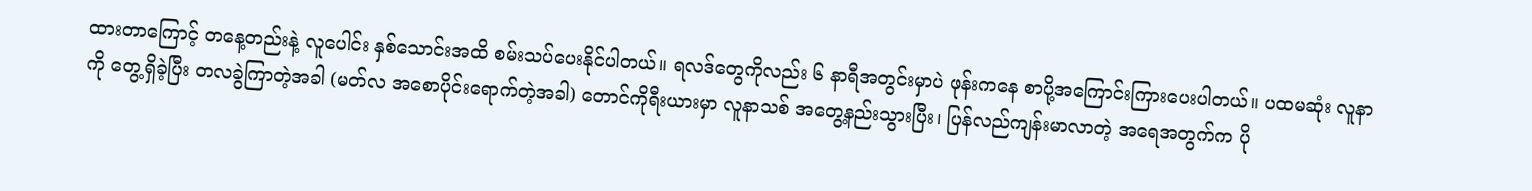ထားတာကြောင့် တနေ့တည်းနဲ့ လူပေါင်း နှစ်သောင်းအထိ စမ်းသပ်ပေးနိုင်ပါတယ်။ ရလဒ်တွေကိုလည်း ၆ နာရီအတွင်းမှာပဲ ဖုန်းကနေ စာပို့အကြောင်းကြားပေးပါတယ်။ ပထမဆုံး လူနာကို တွေ့ရှိခဲ့ပြီး တလခွဲကြာတဲ့အခါ (မတ်လ အစောပိုင်းရောက်တဲ့အခါ) တောင်ကိုရီးယားမှာ လူနာသစ် အတွေ့နည်းသွားပြီး၊ ပြန်လည်ကျန်းမာလာတဲ့ အရေအတွက်က ပို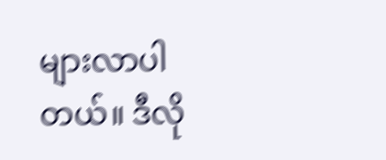များလာပါတယ်။ ဒီလို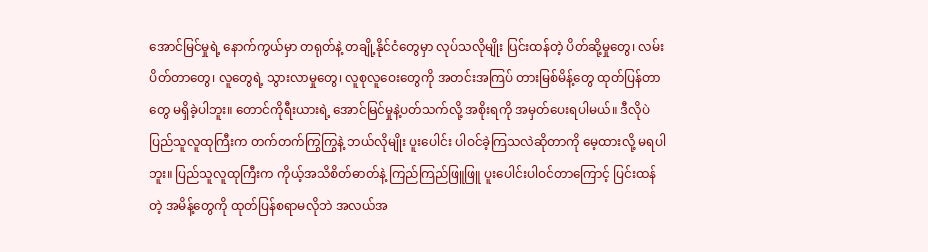အောင်မြင်မှုရဲ့ နောက်ကွယ်မှာ တရုတ်နဲ့ တချို့နိုင်ငံတွေမှာ လုပ်သလိုမျိုး ပြင်းထန်တဲ့ ပိတ်ဆို့မှုတွေ၊ လမ်းပိတ်တာတွေ၊ လူတွေရဲ့ သွားလာမှုတွေ၊ လူစုလူဝေးတွေကို အတင်းအကြပ် တားမြစ်မိန့်တွေ ထုတ်ပြန်တာတွေ မရှိခဲ့ပါဘူး။ တောင်ကိုရီးယားရဲ့ အောင်မြင်မှုနဲ့ပတ်သက်လို့ အစိုးရကို အမှတ်ပေးရပါမယ်။ ဒီလိုပဲ ပြည်သူလူထုကြီးက တက်တက်ကြွကြွနဲ့ ဘယ်လိုမျိုး ပူးပေါင်း ပါဝင်ခဲ့ကြသလဲဆိုတာကို မေ့ထားလို့ မရပါဘူး။ ပြည်သူလူထုကြီးက ကိုယ့်အသိစိတ်ဓာတ်နဲ့ ကြည်ကြည်ဖြူဖြူ ပူးပေါင်းပါဝင်တာကြောင့် ပြင်းထန်တဲ့ အမိန့်တွေကို ထုတ်ပြန်စရာမလိုဘဲ အလယ်အ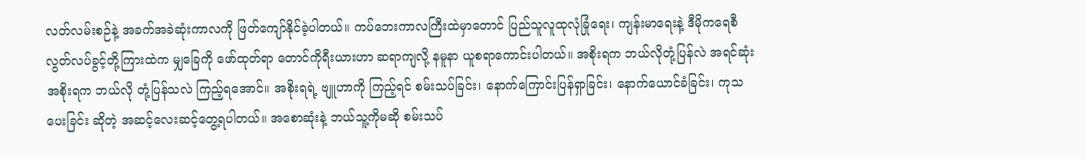လတ်လမ်းစဉ်နဲ့ အခက်အခဲဆုံးကာလကို ဖြတ်ကျော်နိုင်ခဲ့ပါတယ်။ ကပ်ဘေးကာလကြီးထဲမှာတောင် ပြည်သူလူထုလုံခြုံရေး၊ ကျန်းမာရေးနဲ့ ဒီမိုကရေစီလွတ်လပ်ခွင့်တို့ကြားထဲက မျှခြေကို ဖော်ထုတ်ရာ တောင်ကိုရီးယားဟာ ဆရာကျလို့ နမူနာ ယူစရာကောင်းပါတယ်။ အစိုးရက ဘယ်လိုတုံ့ပြန်လဲ အရင်ဆုံး အစိုးရက ဘယ်လို တုံ့ပြန်သလဲ ကြည့်ရအောင်။ အစိုးရရဲ့ ဗျူဟာကို ကြည့်ရင် စမ်းသပ်ခြင်း၊ နောက်ကြောင်းပြန်ရှာခြင်း၊ နောက်ယောင်ခံခြင်း၊ ကုသပေးခြင်း ဆိုတဲ့ အဆင့်လေးဆင့်တွေ့ရပါတယ်။ အစောဆုံးနဲ့ ဘယ်သူ့ကိုမဆို စမ်းသပ်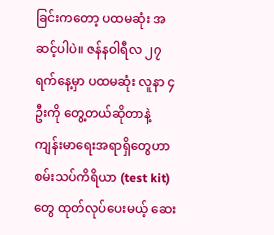ခြင်းကတော့ ပထမဆုံး အဆင့်ပါပဲ။ ဇန်နဝါရီလ ၂၇ ရက်နေ့မှာ ပထမဆုံး လူနာ ၄ ဦးကို တွေ့တယ်ဆိုတာနဲ့ ကျန်းမာရေးအရာရှိတွေဟာ စမ်းသပ်ကိရိယာ (test kit) တွေ ထုတ်လုပ်ပေးမယ့် ဆေး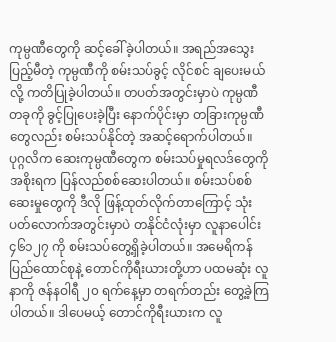ကုမ္ပဏီတွေကို ဆင့်ခေါ်ခဲ့ပါတယ်။ အရည်အသွေးပြည့်မီတဲ့ ကုမ္ပဏီကို စမ်းသပ်ခွင့် လိုင်စင် ချပေးမယ်လို့ ကတိပြုခဲ့ပါတယ်။ တပတ်အတွင်းမှာပဲ ကုမ္ပဏီတခုကို ခွင့်ပြုပေးခဲ့ပြီး နောက်ပိုင်းမှာ တခြားကုမ္ပဏီတွေလည်း စမ်းသပ်နိုင်တဲ့ အဆင့်ရောက်ပါတယ်။ ပုဂ္ဂလိက ဆေးကုမ္ပဏီတွေက စမ်းသပ်မှုရလဒ်တွေကို အစိုးရက ပြန်လည်စစ်ဆေးပါတယ်။ စမ်းသပ်စစ်ဆေးမှုတွေကို ဒီလို ဖြန့်ထုတ်လိုက်တာကြောင့် သုံးပတ်လောက်အတွင်းမှာပဲ တနိုင်ငံလုံးမှာ လူနာပေါင်း ၄၆၁၂၇ ကို စမ်းသပ်တွေ့ရှိခဲ့ပါတယ်။ အမေရိကန် ပြည်ထောင်စုနဲ့ တောင်ကိုရီးယားတို့ဟာ ပထမဆုံး လူနာကို ဇန်နဝါရီ ၂၀ ရက်နေ့မှာ တရက်တည်း တွေ့ခဲ့ကြပါတယ်။ ဒါပေမယ့် တောင်ကိုရီးယားက လူ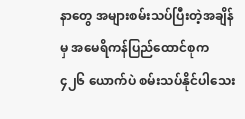နာတွေ အများစမ်းသပ်ပြီးတဲ့အချိန်မှ အမေရိကန်ပြည်ထောင်စုက ၄၂၆ ယောက်ပဲ စမ်းသပ်နိုင်ပါသေး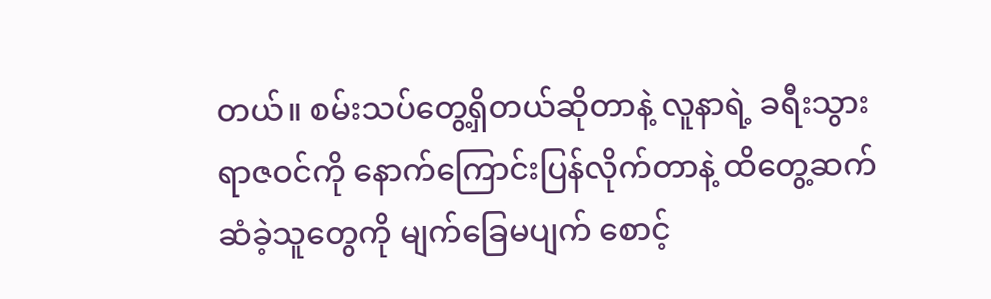တယ်။ စမ်းသပ်တွေ့ရှိတယ်ဆိုတာနဲ့ လူနာရဲ့ ခရီးသွားရာဇဝင်ကို နောက်ကြောင်းပြန်လိုက်တာနဲ့ ထိတွေ့ဆက်ဆံခဲ့သူတွေကို မျက်ခြေမပျက် စောင့်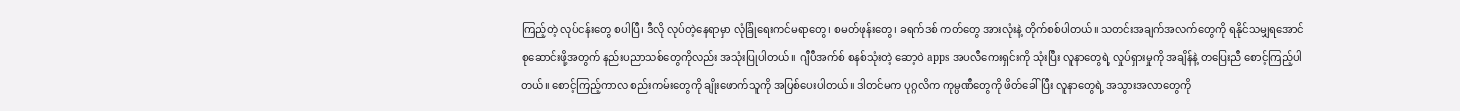ကြည့်တဲ့ လုပ်ငန်းတွေ စပါပြီ၊ ဒီလို လုပ်တဲ့နေရာမှာ လုံခြုံရေးကင်မရာတွေ၊ စမတ်ဖုန်းတွေ၊ ခရက်ဒစ် ကတ်တွေ အားလုံးနဲ့ တိုက်စစ်ပါတယ်။ သတင်းအချက်အလက်တွေကို ရနိုင်သမျှရအောင် စုဆောင်းဖို့အတွက် နည်းပညာသစ်တွေကိုလည်း အသုံးပြုပါတယ်။  ဂျီပီအက်စ် စနစ်သုံးတဲ့ ဆော့ဝဲ apps အပလီကေးရှင်းကို သုံးပြီး လူနာတွေရဲ့ လှုပ်ရှားမှုကို အချိန်နဲ့ တပြေးညီ စောင့်ကြည့်ပါတယ်။ စောင့်ကြည့်ကာလ စည်းကမ်းတွေကို ချိုးဖောက်သူကို အပြစ်ပေးပါတယ်။ ဒါတင်မက ပုဂ္ဂလိက ကုမ္ပဏီတွေကို ဖိတ်ခေါ်ပြီး လူနာတွေရဲ့ အသွားအလာတွေကို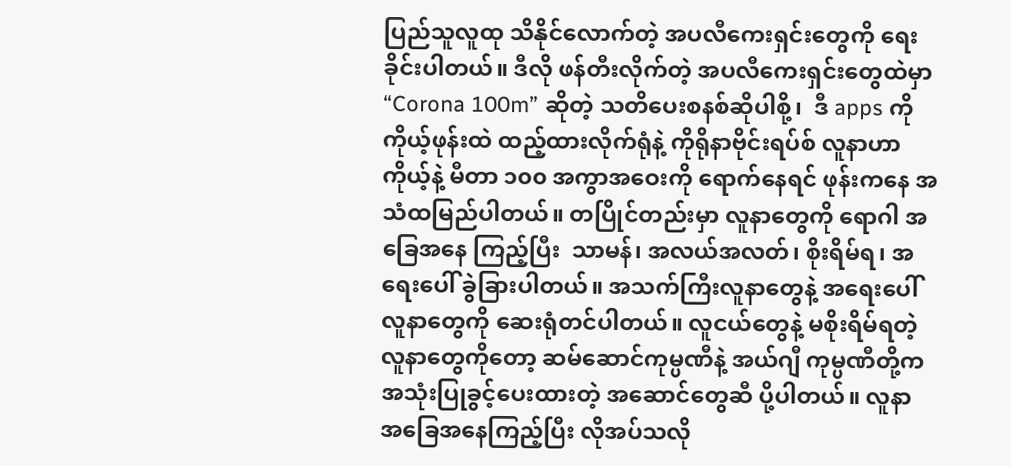ပြည်သူလူထု သိနိုင်လောက်တဲ့ အပလီကေးရှင်းတွေကို ရေးခိုင်းပါတယ်။ ဒီလို ဖန်တီးလိုက်တဲ့ အပလီကေးရှင်းတွေထဲမှာ “Corona 100m” ဆိုတဲ့ သတိပေးစနစ်ဆိုပါစို့၊  ဒီ apps ကို ကိုယ့်ဖုန်းထဲ ထည့်ထားလိုက်ရုံနဲ့ ကိုရိုနာဗိုင်းရပ်စ် လူနာဟာ ကိုယ့်နဲ့ မီတာ ၁၀၀ အကွာအဝေးကို ရောက်နေရင် ဖုန်းကနေ အသံထမြည်ပါတယ်။ တပြိုင်တည်းမှာ လူနာတွေကို ရောဂါ အခြေအနေ ကြည့်ပြီး  သာမန်၊ အလယ်အလတ်၊ စိုးရိမ်ရ၊ အရေးပေါ် ခွဲခြားပါတယ်။ အသက်ကြီးလူနာတွေနဲ့ အရေးပေါ်လူနာတွေကို ဆေးရုံတင်ပါတယ်။ လူငယ်တွေနဲ့ မစိုးရိမ်ရတဲ့ လူနာတွေကိုတော့ ဆမ်ဆောင်ကုမ္ပဏီနဲ့ အယ်ဂျီ ကုမ္ပဏီတို့က အသုံးပြုခွင့်ပေးထားတဲ့ အဆောင်တွေဆီ ပို့ပါတယ်။ လူနာ အခြေအနေကြည့်ပြီး လိုအပ်သလို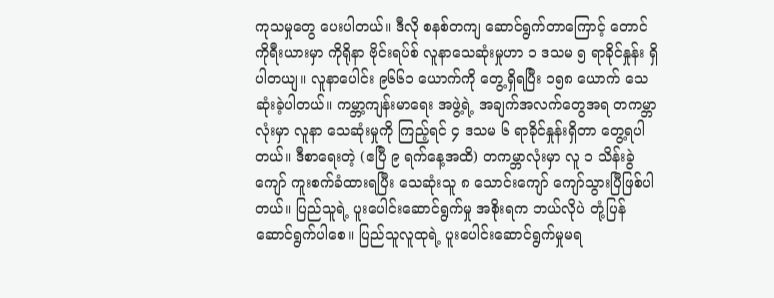ကုသမှုတွေ ပေးပါတယ်။ ဒီလို စနစ်တကျ ဆောင်ရွက်တာကြောင့် တောင်ကိုရီးယားမှာ ကိုရိုနာ ဗိုင်းရပ်စ် လူနာသေဆုံးမှုဟာ ၁ ဒသမ ၅ ရာခိုင်နှုန်း ရှိပါတယျ။ လူနာပေါင်း ၉၆၆၁ ယောက်ကို တွေ့ရှိရပြီး ၁၅၈ ယောက် သေဆုံးခဲ့ပါတယ်။ ကမ္ဘာ့ကျန်းမာရေး အဖွဲ့ရဲ့ အချက်အလက်တွေအရ တကမ္ဘာလုံးမှာ လူနာ သေဆုံးမှုကို ကြည့်ရင် ၄ ဒသမ ၆ ရာခိုင်နှုန်းရှိတာ တွေ့ရပါတယ်။ ဒီစာရေးတဲ့ (ဧပြီ ၉ ရက်နေ့အထိ) တကမ္ဘာလုံးမှာ လူ ၁ သိန်းခွဲကျော် ကူးစက်ခံထားရပြီး သေဆုံးသူ ၈ သောင်းကျော် ကျော်သွားပြီဖြစ်ပါတယ်။ ပြည်သူရဲ့ ပူးပေါင်းဆောင်ရွက်မှု အစိုးရက ဘယ်လိုပဲ တုံ့ပြန်ဆောင်ရွက်ပါစေ။ ပြည်သူလူထုရဲ့ ပူးပေါင်းဆောင်ရွက်မှုမရ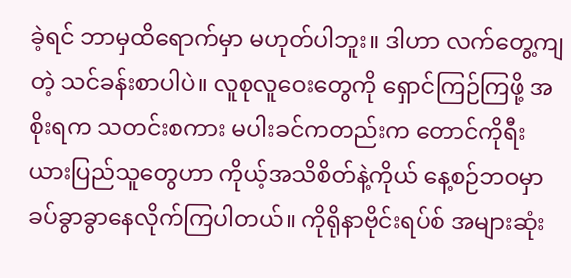ခဲ့ရင် ဘာမှထိရောက်မှာ မဟုတ်ပါဘူး။ ဒါဟာ လက်တွေ့ကျတဲ့ သင်ခန်းစာပါပဲ။ လူစုလူဝေးတွေကို ရှောင်ကြဉ်ကြဖို့ အစိုးရက သတင်းစကား မပါးခင်ကတည်းက တောင်ကိုရီးယားပြည်သူတွေဟာ ကိုယ့်အသိစိတ်နဲ့ကိုယ် နေ့စဉ်ဘဝမှာ ခပ်ခွာခွာနေလိုက်ကြပါတယ်။ ကိုရိုနာဗိုင်းရပ်စ် အများဆုံး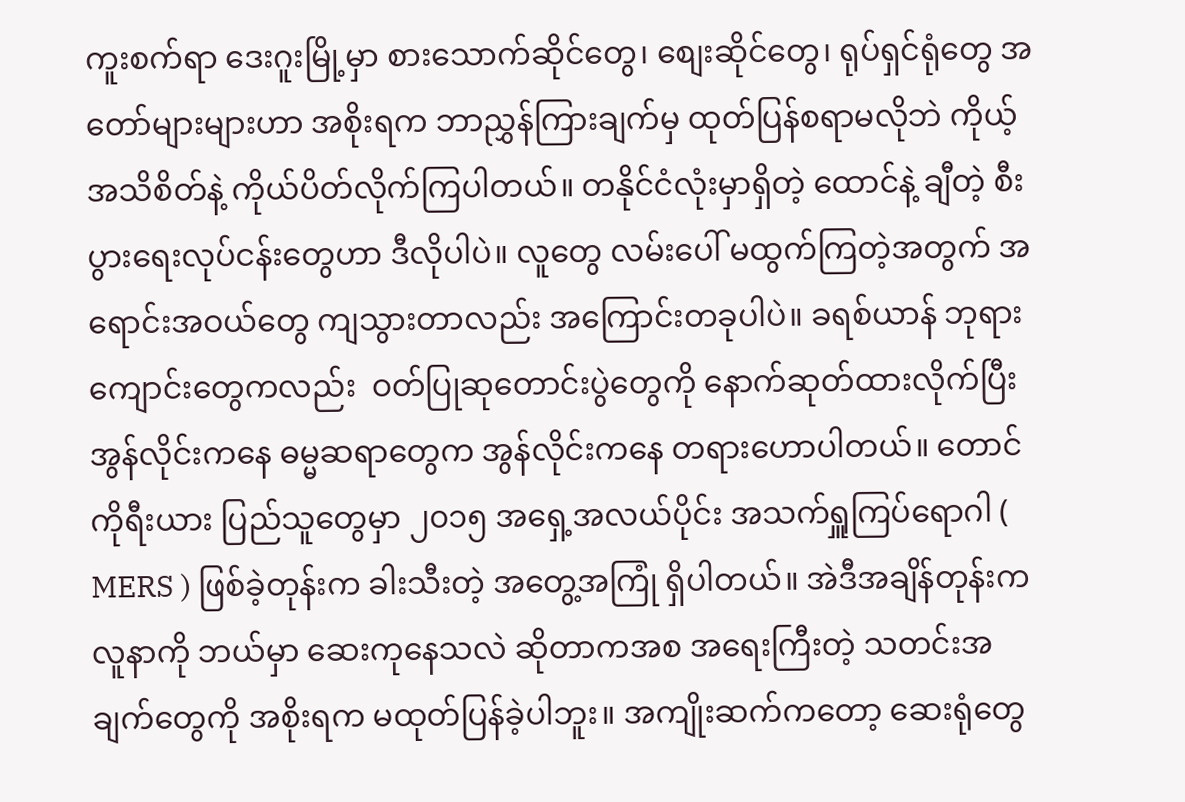ကူးစက်ရာ ဒေးဂူးမြို့မှာ စားသောက်ဆိုင်တွေ၊ စျေးဆိုင်တွေ၊ ရုပ်ရှင်ရုံတွေ အတော်များများဟာ အစိုးရက ဘာညွှန်ကြားချက်မှ ထုတ်ပြန်စရာမလိုဘဲ ကိုယ့်အသိစိတ်နဲ့ ကိုယ်ပိတ်လိုက်ကြပါတယ်။ တနိုင်ငံလုံးမှာရှိတဲ့ ထောင်နဲ့ ချီတဲ့ စီးပွားရေးလုပ်ငန်းတွေဟာ ဒီလိုပါပဲ။ လူတွေ လမ်းပေါ် မထွက်ကြတဲ့အတွက် အရောင်းအဝယ်တွေ ကျသွားတာလည်း အကြောင်းတခုပါပဲ။ ခရစ်ယာန် ဘုရားကျောင်းတွေကလည်း  ဝတ်ပြုဆုတောင်းပွဲတွေကို နောက်ဆုတ်ထားလိုက်ပြီး အွန်လိုင်းကနေ ဓမ္မဆရာတွေက အွန်လိုင်းကနေ တရားဟောပါတယ်။ တောင်ကိုရီးယား ပြည်သူတွေမှာ ၂၀၁၅ အရှေ့အလယ်ပိုင်း အသက်ရှူကြပ်ရောဂါ ( MERS ) ဖြစ်ခဲ့တုန်းက ခါးသီးတဲ့ အတွေ့အကြုံ ရှိပါတယ်။ အဲဒီအချိန်တုန်းက လူနာကို ဘယ်မှာ ဆေးကုနေသလဲ ဆိုတာကအစ အရေးကြီးတဲ့ သတင်းအချက်တွေကို အစိုးရက မထုတ်ပြန်ခဲ့ပါဘူး။ အကျိုးဆက်ကတော့ ဆေးရုံတွေ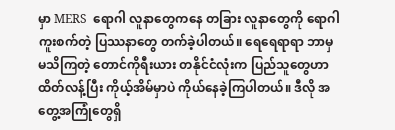မှာ MERS  ရောဂါ လူနာတွေကနေ တခြား လူနာတွေကို ရောဂါကူးစက်တဲ့ ပြဿနာတွေ တက်ခဲ့ပါတယ်။ ရေရေရာရာ ဘာမှ မသိကြတဲ့ တောင်ကိုရီးယား တနိုင်ငံလုံးက ပြည်သူတွေဟာ ထိတ်လန့်ပြီး ကိုယ့်အိမ်မှာပဲ ကိုယ်နေခဲ့ကြပါတယ်။ ဒီလို အတွေ့အကြုံတွေရှိ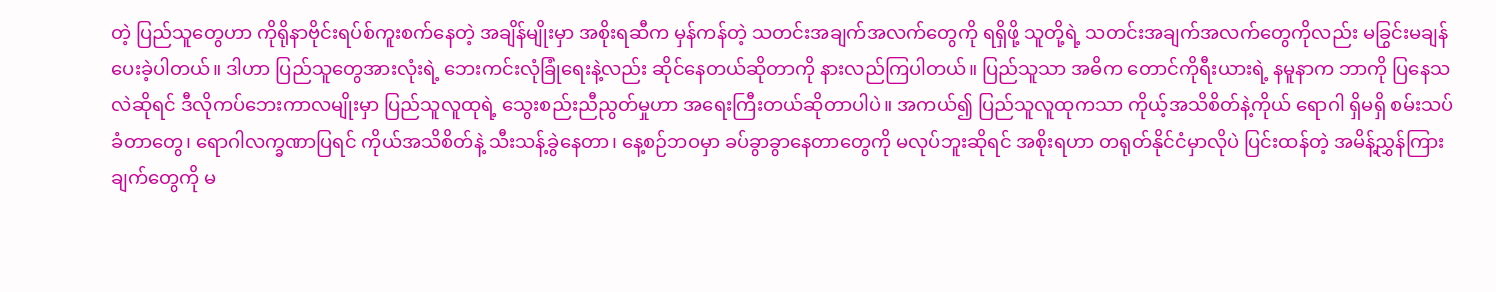တဲ့ ပြည်သူတွေဟာ ကိုရိုနာဗိုင်းရပ်စ်ကူးစက်နေတဲ့ အချိန်မျိုးမှာ အစိုးရဆီက မှန်ကန်တဲ့ သတင်းအချက်အလက်တွေကို ရရှိဖို့ သူတို့ရဲ့ သတင်းအချက်အလက်တွေကိုလည်း မခြွင်းမချန် ပေးခဲ့ပါတယ်။ ဒါဟာ ပြည်သူတွေအားလုံးရဲ့ ဘေးကင်းလုံခြုံရေးနဲ့လည်း ဆိုင်နေတယ်ဆိုတာကို နားလည်ကြပါတယ်။ ပြည်သူသာ အဓိက တောင်ကိုရီးယားရဲ့ နမူနာက ဘာကို ပြနေသလဲဆိုရင် ဒီလိုကပ်ဘေးကာလမျိုးမှာ ပြည်သူလူထုရဲ့ သွေးစည်းညီညွတ်မှုဟာ အရေးကြီးတယ်ဆိုတာပါပဲ။ အကယ်၍ ပြည်သူလူထုကသာ ကိုယ့်အသိစိတ်နဲ့ကိုယ် ရောဂါ ရှိမရှိ စမ်းသပ်ခံတာတွေ၊ ရောဂါလက္ခဏာပြရင် ကိုယ်အသိစိတ်နဲ့ သီးသန့်ခွဲနေတာ၊ နေ့စဉ်ဘဝမှာ ခပ်ခွာခွာနေတာတွေကို မလုပ်ဘူးဆိုရင် အစိုးရဟာ တရုတ်နိုင်ငံမှာလိုပဲ ပြင်းထန်တဲ့ အမိန့်ညွှန်ကြားချက်တွေကို မ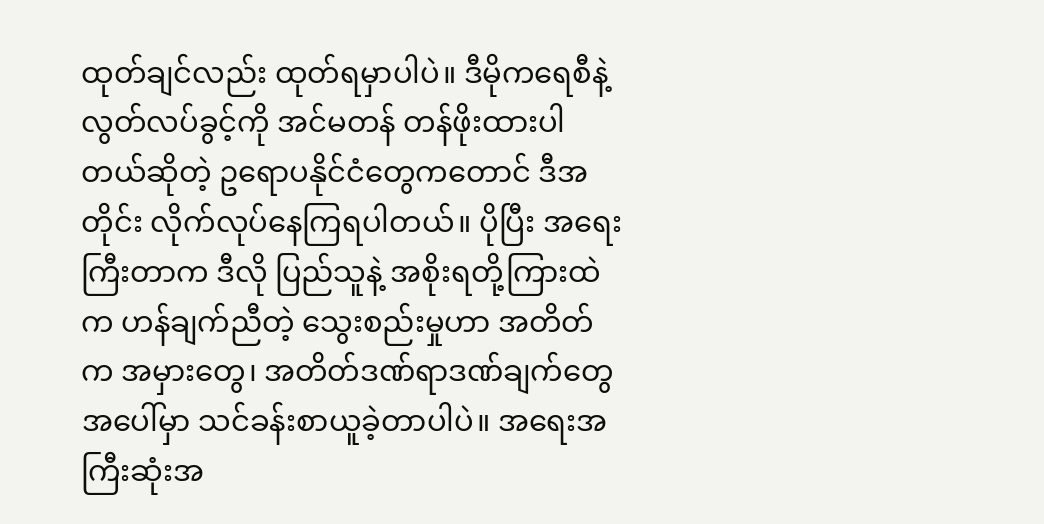ထုတ်ချင်လည်း ထုတ်ရမှာပါပဲ။ ဒီမိုကရေစီနဲ့ လွတ်လပ်ခွင့်ကို အင်မတန် တန်ဖိုးထားပါတယ်ဆိုတဲ့ ဥရောပနိုင်ငံတွေကတောင် ဒီအတိုင်း လိုက်လုပ်နေကြရပါတယ်။ ပိုပြီး အရေးကြီးတာက ဒီလို ပြည်သူနဲ့ အစိုးရတို့ကြားထဲက ဟန်ချက်ညီတဲ့ သွေးစည်းမှုဟာ အတိတ်က အမှားတွေ၊ အတိတ်ဒဏ်ရာဒဏ်ချက်တွေအပေါ်မှာ သင်ခန်းစာယူခဲ့တာပါပဲ။ အရေးအကြီးဆုံးအ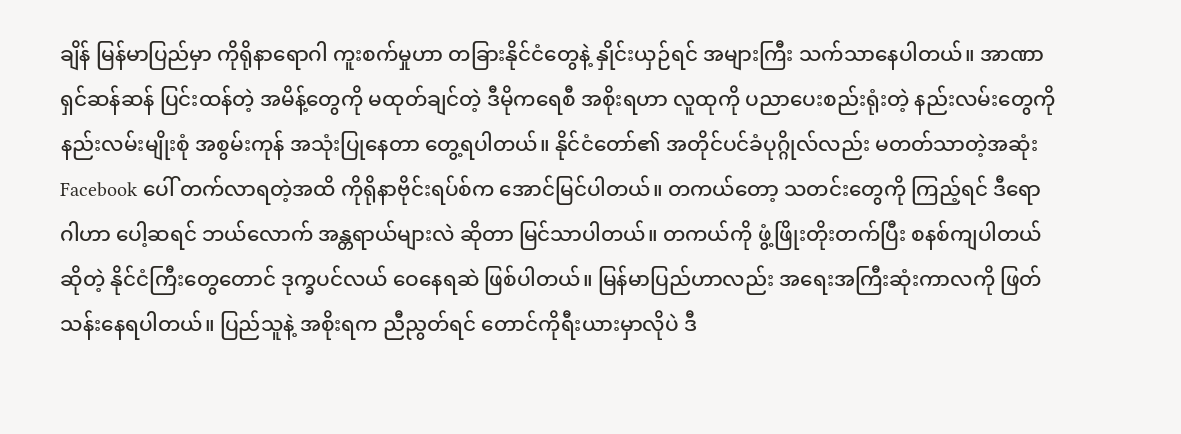ချိန် မြန်မာပြည်မှာ ကိုရိုနာရောဂါ ကူးစက်မှုဟာ တခြားနိုင်ငံတွေနဲ့ နှိုင်းယှဉ်ရင် အများကြီး သက်သာနေပါတယ်။ အာဏာရှင်ဆန်ဆန် ပြင်းထန်တဲ့ အမိန့်တွေကို မထုတ်ချင်တဲ့ ဒီမိုကရေစီ အစိုးရဟာ လူထုကို ပညာပေးစည်းရုံးတဲ့ နည်းလမ်းတွေကို နည်းလမ်းမျိုးစုံ အစွမ်းကုန် အသုံးပြုနေတာ တွေ့ရပါတယ်။ နိုင်ငံတော်၏ အတိုင်ပင်ခံပုဂ္ဂိုလ်လည်း မတတ်သာတဲ့အဆုံး Facebook ပေါ် တက်လာရတဲ့အထိ ကိုရိုနာဗိုင်းရပ်စ်က အောင်မြင်ပါတယ်။ တကယ်တော့ သတင်းတွေကို ကြည့်ရင် ဒီရောဂါဟာ ပေါ့ဆရင် ဘယ်လောက် အန္တရာယ်များလဲ ဆိုတာ မြင်သာပါတယ်။ တကယ်ကို ဖွံ့ဖြိုးတိုးတက်ပြီး စနစ်ကျပါတယ်ဆိုတဲ့ နိုင်ငံကြီးတွေတောင် ဒုက္ခပင်လယ် ဝေနေရဆဲ ဖြစ်ပါတယ်။ မြန်မာပြည်ဟာလည်း အရေးအကြီးဆုံးကာလကို ဖြတ်သန်းနေရပါတယ်။ ပြည်သူနဲ့ အစိုးရက ညီညွတ်ရင် တောင်ကိုရီးယားမှာလိုပဲ ဒီ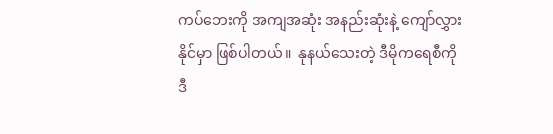ကပ်ဘေးကို အကျအဆုံး အနည်းဆုံးနဲ့ ကျော်လွှားနိုင်မှာ ဖြစ်ပါတယ်။  နုနယ်သေးတဲ့ ဒီမိုကရေစီကို ဒီ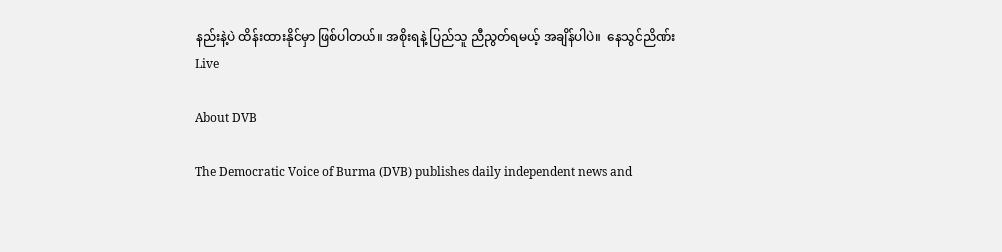နည်းနဲ့ပဲ ထိန်းထားနိုင်မှာ ဖြစ်ပါတယ်။ အစိုးရနဲ့ ပြည်သူ ညီညွတ်ရမယ့် အချိန်ပါပဲ။  နေသွင်ညိဏ်း
Live

About DVB

The Democratic Voice of Burma (DVB) publishes daily independent news and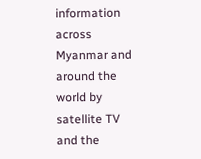information across Myanmar and around the world by satellite TV and the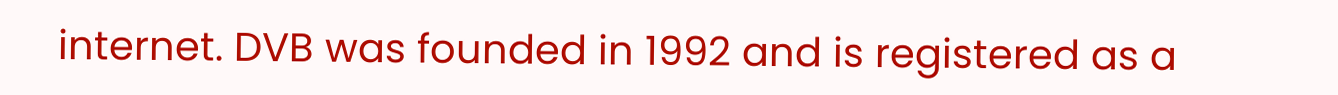internet. DVB was founded in 1992 and is registered as a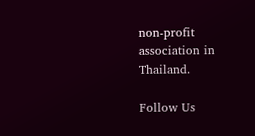non-profit association in Thailand.

Follow Us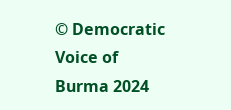© Democratic Voice of Burma 2024